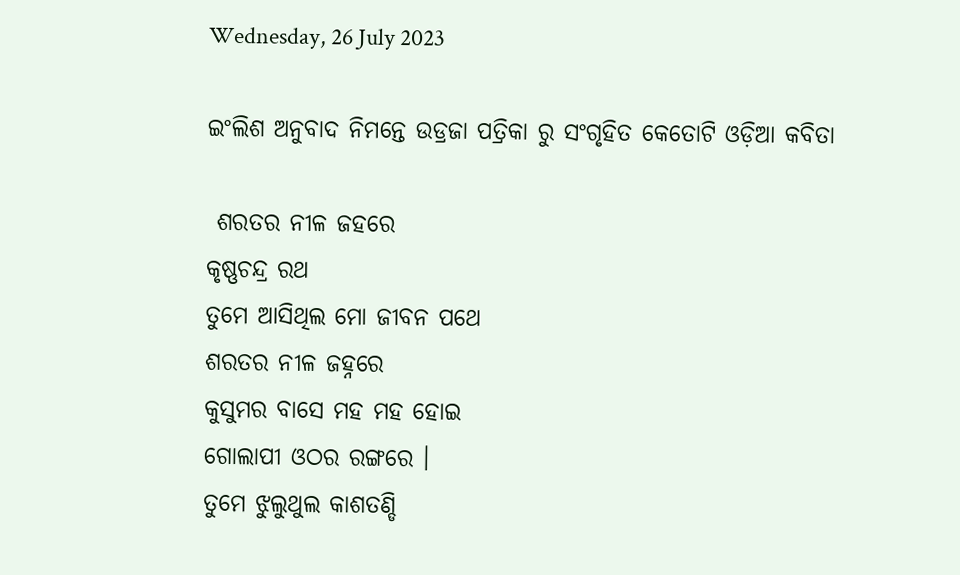Wednesday, 26 July 2023

ଇଂଲିଶ ଅନୁବାଦ ନିମନ୍ତେ ଉଡ୍ରଜା ପତ୍ରିକା ରୁ ସଂଗୃହିତ କେତୋଟି ଓଡ଼ିଆ କବିତା

 ଶରତର ନୀଳ ଜହରେ
କୃଷ୍ଣଚନ୍ଦ୍ର ରଥ
ତୁମେ ଆସିଥିଲ ମୋ ଜୀବନ ପଥେ
ଶରତର ନୀଳ ଜହ୍ନରେ
କୁସୁମର ବାସେ ମହ ମହ ହୋଇ
ଗୋଲାପୀ ଓଠର ରଙ୍ଗରେ ।
ତୁମେ ଝୁଲୁଥୁଲ କାଶତଣ୍ଡି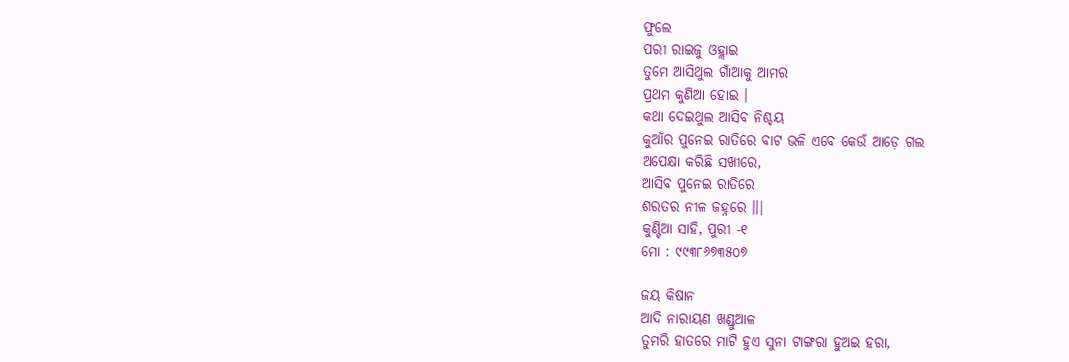ଫୁଲେ
ପରୀ ରାଇଜୁ ଓହ୍ଲାଇ
ତୁମେ ଆସିଥୁଲ ଗାଁଆକୁ ଆମର
ପ୍ରଥମ କୁଣିଆ ହୋଇ ।
କଥା ଦେଇଥୁଲ ଆସିବ ନିଶ୍ଚୟ
କୁଆଁର ପୁନେଇ ରାତିରେ ବାଟ ଭଳି ଏବେ କେଉଁ ଆଡ଼େ ଗଲ
ଅପେକ୍ଷା କରିଛି ସଖୀରେ,
ଆସିବ ପୁନେଇ ରାତିରେ
ଶରତର ନୀଳ ଜହ୍ନରେ ॥|
କୁଣ୍ଟିଆ ସାହି, ପୁରୀ -୧
ମୋ : ୯୯୩୮୬୭୩୫୦୭

ଜୟ କିଷାନ
ଆଦି ନାରାୟଣ ଖଣ୍ଡୁଆଳ
ତୁମରି ହାତରେ ମାଟି ହୁଏ ସୁନା ଟାଙ୍ଗରା ହୁଅଇ ହରା,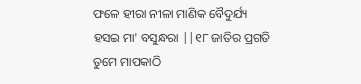ଫଳେ ହୀରା ନୀଳା ମାଣିକ ବୈଦୁର୍ଯ୍ୟ
ହସଇ ମା' ବସୁନ୍ଧରା ||୧୮ ଜାତିର ପ୍ରଗତି ତୁମେ ମାପକାଠି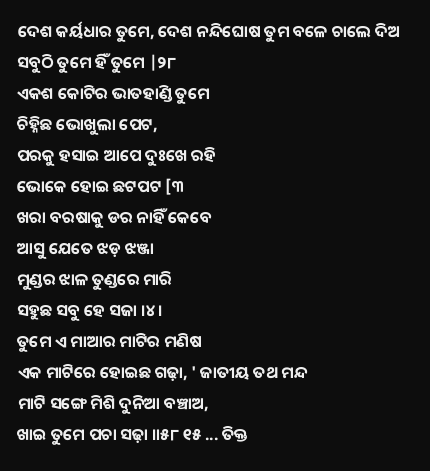ଦେଶ କର୍ୟଧାର ତୁମେ, ଦେଶ ନନ୍ଦିଘୋଷ ତୁମ ବଳେ ଚାଲେ ଦିଅ ସବୁଠି ତୁମେ ହିଁ ତୁମେ |୨୮
ଏକଶ କୋଟିର ଭାତହାଣ୍ଡି ତୁମେ
ଚିହ୍ନିଛ ଭୋଖୁଲା ପେଟ,
ପରକୁ ହସାଇ ଆପେ ଦୁଃଖେ ରହି
ଭୋକେ ହୋଇ ଛଟପଟ [୩
ଖରା ବରଷାକୁ ଡର ନାହିଁ କେବେ
ଆସୁ ଯେତେ ଝଡ଼ ଝଞ୍ଜା
ମୁଣ୍ଡର ଝାଳ ତୁଣ୍ଡରେ ମାରି
ସହୁଛ ସବୁ ହେ ସଜା ।୪।
ତୁମେ ଏ ମାଆର ମାଟିର ମଣିଷ
ଏକ ମାଟିରେ ହୋଇଛ ଗଢ଼ା, ' ଜାତୀୟ ତଥ ମନ୍ଦ
ମାଟି ସଙ୍ଗେ ମିଶି ଦୁନିଆ ବଞ୍ଚାଅ,
ଖାଇ ତୁମେ ପଚା ସଢ଼ା ॥୫୮ ୧୫ ... ତିକ୍ତ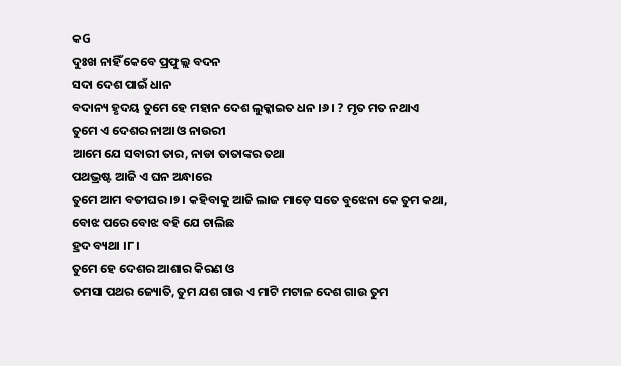କG
ଦୁଃଖ ନାହିଁ କେବେ ପ୍ରଫୁଲ୍ଲ ବଦନ
ସଦା ଦେଶ ପାଇଁ ଧାନ
ବଦାନ୍ୟ ହୃଦୟ ତୁମେ ହେ ମହାନ ଦେଶ ଲୁକ୍କାଇତ ଧନ ।୬। ? ମୃତ ମତ ନଥାଏ
ତୁମେ ଏ ଦେଶର ନାଆ ଓ ନାଉରୀ
ଆମେ ଯେ ସବାରୀ ତାର, ନାଡା ତାତାଙ୍କର ତଥା
ପଥଭ୍ରଷ୍ଟ ଆଜି ଏ ଘନ ଅନ୍ଧାରେ
ତୁମେ ଆମ ବତୀଘର ।୭। କହିବାକୁ ଆଜି ଲାଜ ମାଡ଼େ ସତେ ବୁଝେନା କେ ତୁମ କଥା,
ବୋଝ ପରେ ବୋଝ ବହି ଯେ ଚାଲିଛ
ହ୍ରଦ ବ୍ୟଥା ।୮।
ତୁମେ ହେ ଦେଶର ଆଶାର କିରଣ ଓ
ତମସା ପଥର ଜ୍ୟୋତି, ତୁମ ଯଶ ଗାଉ ଏ ମାଟି ମଟାଳ ଦେଶ ଗାଉ ତୁମ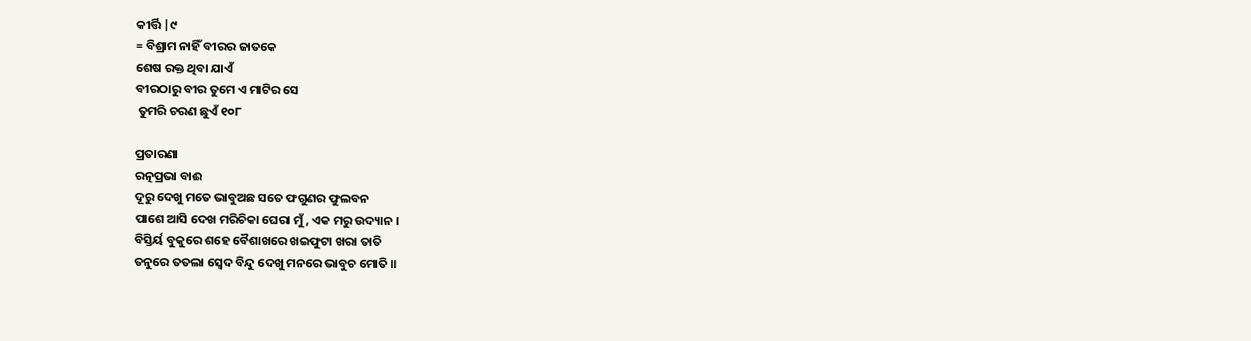କୀର୍ତ୍ତି |୯
= ବିଶ୍ରାମ ନାହିଁ ବୀରର ଜାତକେ
ଶେଷ ରକ୍ତ ଥିବା ଯାଏଁ
ବୀରଠାରୁ ବୀର ତୁମେ ଏ ମାଟିର ସେ
 ତୁମରି ଚରଣ ଛୁଏଁ ୧୦୮

ପ୍ରତାରଣା
ରତ୍ନପ୍ରଭା ବାଈ
ଦୂରୁ ଦେଖୁ ମତେ ଭାବୁଅଛ ସତେ ଫଗୁଣର ଫୁଲବନ
ପାଶେ ଆସି ଦେଖ ମରିଚିକା ଘେରା ମୁଁ, ଏକ ମରୁ ଉଦ୍ୟାନ ।
ବିସ୍ତିର୍ୟ ବୁକୁରେ ଶହେ ବୈଶାଖରେ ଖଇଫୁଟା ଖରା ତାତି
ତନୁରେ ତତଲା ସ୍ବେଦ ବିନ୍ଦୁ ଦେଖୁ ମନରେ ଭାବୁଚ ମୋତି ॥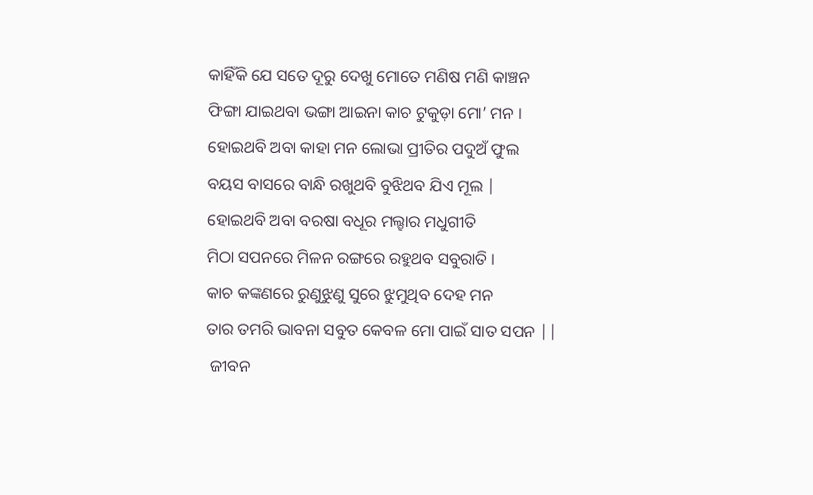କାହିଁକି ଯେ ସତେ ଦୂରୁ ଦେଖୁ ମୋତେ ମଣିଷ ମଣି କାଞ୍ଚନ
ଫିଙ୍ଗା ଯାଇଥବା ଭଙ୍ଗା ଆଇନା କାଚ ଟୁକୁଡ଼ା ମୋ’ ମନ ।
ହୋଇଥବି ଅବା କାହା ମନ ଲୋଭା ପ୍ରୀତିର ପଦୁଅଁ ଫୁଲ
ବୟସ ବାସରେ ବାନ୍ଧି ରଖୁଥବି ବୁଝିଥବ ଯିଏ ମୂଲ |
ହୋଇଥବି ଅବା ବରଷା ବଧୂର ମଲ୍ହାର ମଧୁଗୀତି
ମିଠା ସପନରେ ମିଳନ ରଙ୍ଗରେ ରହୁଥବ ସବୁରାତି ।
କାଚ କଙ୍କଣରେ ରୁଣୁଝୁଣୁ ସୁରେ ଝୁମୁଥିବ ଦେହ ମନ
ତାର ତମରି ଭାବନା ସବୁତ କେବଳ ମୋ ପାଇଁ ସାତ ସପନ ||
 ଜୀବନ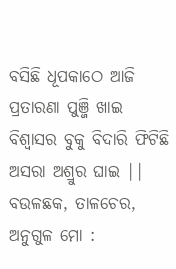ବସିଛି ଧୂପକାଠେ ଆଜି ପ୍ରତାରଣା ପୁଞ୍ଜି ଖାଇ
ବିଶ୍ଵାସର ବୁକୁ ବିଦାରି ଫିଟିଛି ଅସରା ଅଶ୍ରୁର ଘାଇ ||
ବଉଳଛକ, ତାଳଚେର, ଅନୁଗୁଳ ମୋ :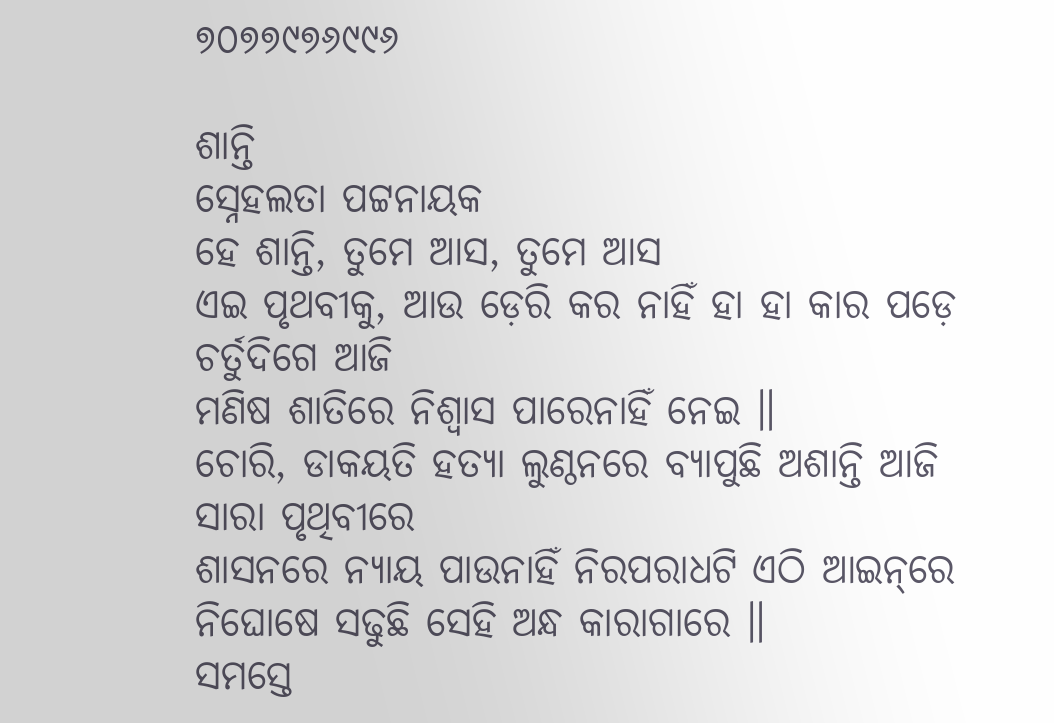୭୦୭୭୯୭୬୯୯୬

ଶାନ୍ତି
ସ୍ନେହଲତା ପଟ୍ଟନାୟକ
ହେ ଶାନ୍ତି, ତୁମେ ଆସ, ତୁମେ ଆସ
ଏଇ ପୃଥବୀକୁ, ଆଉ ଡ଼େରି କର ନାହିଁ ହା ହା କାର ପଡ଼େ ଚର୍ତୁଦିଗେ ଆଜି
ମଣିଷ ଶାତିରେ ନିଶ୍ବାସ ପାରେନାହିଁ ନେଇ ॥
ଚୋରି, ଡାକୟତି ହତ୍ୟା ଲୁଣ୍ଠନରେ ବ୍ୟାପୁଛି ଅଶାନ୍ତି ଆଜି ସାରା ପୃଥିବୀରେ
ଶାସନରେ ନ୍ୟାୟ ପାଉନାହିଁ ନିରପରାଧଟି ଏଠି ଆଇନ୍‌ରେ ନିଘୋଷେ ସଢୁଛି ସେହି ଅନ୍ଧ କାରାଗାରେ ॥
ସମସ୍ତେ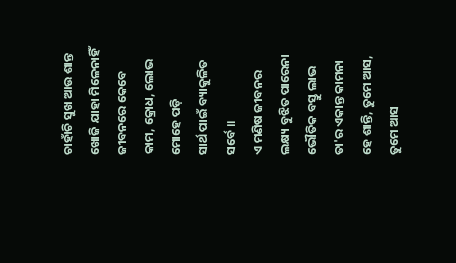ଚାହାଁଚି ସୁଖ ଆଉ ଶାନ୍ତ
ଖୋଜି ଯାହା ମିଳେନାହିଁ ଜୀବନରେ କେବେ
କାମ, କ୍ରୋଧ, ଲୋଭ ମୋହେ ପଡ଼ି
ସାର୍ଥ ପାଇଁ ବ୍ୟାକୁଳିତ ସର୍ବେ ॥
ଏ ମଣିଷ ଜୀବନର ଲକ୍ଷ୍ୟ ବୁଝିତ ପାରେନା
ଭୌତିକ ବସ୍ତୁ ଲାଭ ତା'ର ଏକାନ୍ତ କାମନା
ହେ ଶାନ୍ତି, ତୁମେ ଆସ, ତୁମେ ଆସ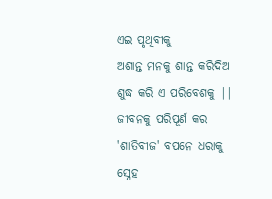ଏଇ ପୃଥିବୀକୁ
ଅଶାନ୍ତ ମନକୁ ଶାନ୍ତ କରିଦିଅ
ଶୁଦ୍ଧ କରି ଏ ପରିବେଶକୁ ||
ଜୀବନକୁ ପରିପୂର୍ଣ କର
'ଶାତିବୀଜ' ବପନେ ଧରାକୁ
ସ୍ନେହ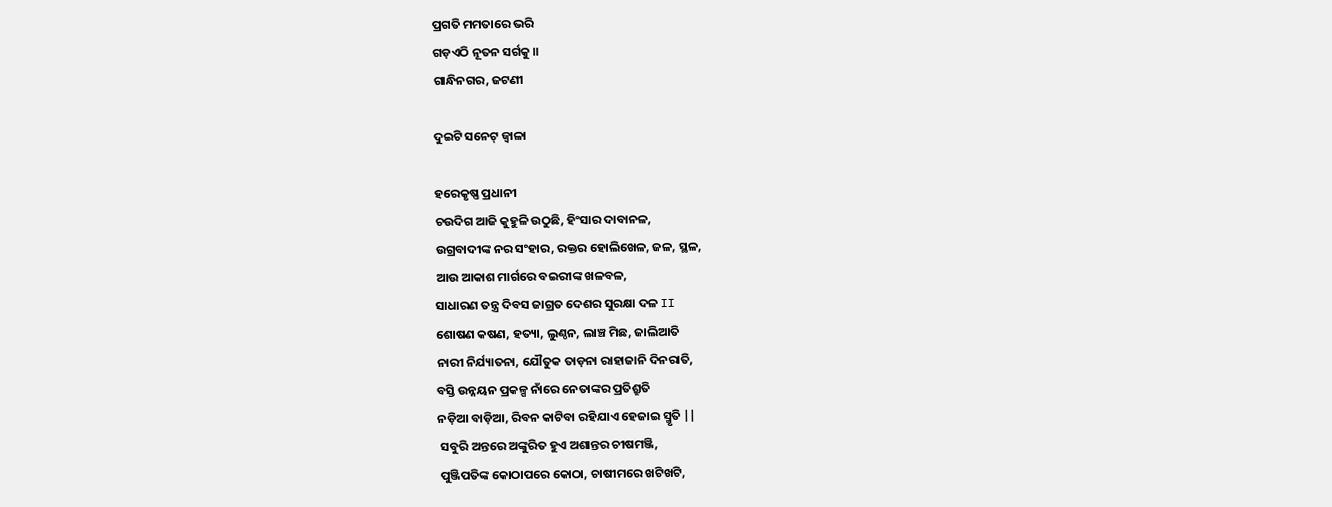ପ୍ରଗତି ମମତାରେ ଭରି
ଗଡ଼ଏଠି ନୂତନ ସର୍ଗକୁ ॥
ଗାନ୍ଧିନଗର, ଜଟଣୀ

ଦୁଇଟି ସନେଟ୍ ଜ୍ବାଳା

ହରେକୃଷ୍ଣ ପ୍ରଧାନୀ
ଚଉଦିଗ ଆଜି କୁହୁଳି ଉଠୁଛି, ହିଂସାର ଦାବାନଳ,
ଉଗ୍ରବାଦୀଙ୍କ ନର ସଂହାର, ରକ୍ତର ହୋଲିଖେଳ, ଜଳ, ସ୍ଥଳ,
ଆଉ ଆକାଶ ମାର୍ଗରେ ବଇରୀଙ୍କ ଖଳବଳ,
ସାଧାରଣ ତନ୍ତ୍ର ଦିବସ ଜାଗ୍ରତ ଦେଶର ସୁରକ୍ଷା ଦଳ II
ଶୋଷଣ କଷଣ, ହତ୍ୟା, ଲୁଣ୍ଠନ, ଲାଞ୍ଚ ମିଛ, ଜାଲିଆତି
ନାରୀ ନିର୍ଯ୍ୟାତନା, ଯୌତୁକ ତାଡ଼ନା ରାହାଜାନି ଦିନରାତି,
ବସ୍ତି ଉନ୍ନୟନ ପ୍ରକଳ୍ପ ନାଁରେ ନେତାଙ୍କର ପ୍ରତିଶ୍ରୁତି
ନଡ଼ିଆ ବାଡ଼ିଆ, ରିବନ କାଟିବା ରହିଯାଏ ହେଜାଇ ସ୍ମୃତି ||
 ସବୁରି ଅନ୍ତରେ ଅଙ୍କୁରିତ ହୁଏ ଅଶାନ୍ତର ଚୀଷମଞ୍ଜି,
 ପୁଞ୍ଜିପତିଙ୍କ କୋଠାପରେ କୋଠା, ଚାଷୀମରେ ଖଟିଖଟି,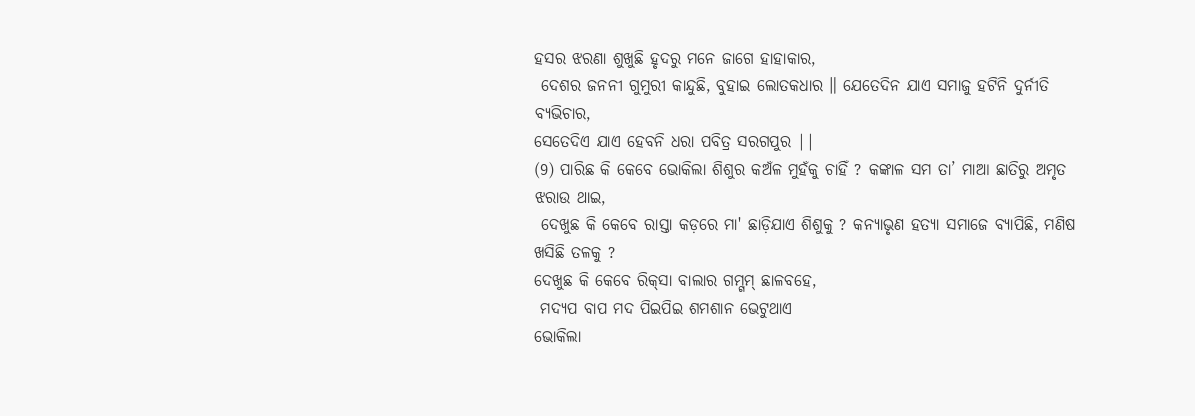ହସର ଝରଣା ଶୁଖୁଛି ହୃଦରୁ ମନେ ଜାଗେ ହାହାକାର,
 ଦେଶର ଜନନୀ ଗୁମୁରୀ କାନ୍ଦୁଛି, ବୁହାଇ ଲୋତକଧାର ॥ ଯେତେଦିନ ଯାଏ ସମାଜୁ ହଟିନି ଦୁର୍ନୀତି ବ୍ୟଭିଚାର,
ସେତେଦିଏ ଯାଏ ହେବନି ଧରା ପବିତ୍ର ସରଗପୁର ||
(9) ପାରିଛ କି କେବେ ଭୋକିଲା ଶିଶୁର କଅଁଳ ମୁହଁକୁ ଚାହିଁ ? କଙ୍କାଳ ସମ ତା’ ମାଆ ଛାତିରୁ ଅମୃତ ଝରାଉ ଥାଇ,
 ଦେଖୁଛ କି କେବେ ରାସ୍ତା କଡ଼ରେ ମା' ଛାଡ଼ିଯାଏ ଶିଶୁକୁ ? କନ୍ୟାଭୃଣ ହତ୍ୟା ସମାଜେ ବ୍ୟାପିଛି, ମଣିଷ ଖସିଛି ତଳକୁ ?
ଦେଖୁଛ କି କେବେ ରିକ୍‌ସା ବାଲାର ଗମ୍ଗମ୍ ଛାଳବହେ,
 ମଦ୍ୟପ ବାପ ମଦ ପିଇପିଇ ଶମଶାନ ଭେଟୁଥାଏ
ଭୋକିଲା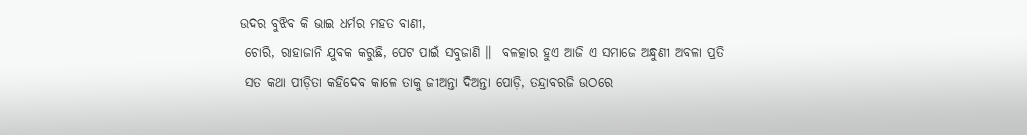ଉଦର ବୁଝିବ କି ଭାଇ ଧର୍ମର ମହତ ବାଣୀ,
 ଚୋରି, ରାହାଜାନି ଯୁବକ କରୁଛି, ପେଟ ପାଇଁ ସବୁଜାଣି ॥  ବଳତ୍କାର ହୁଏ ଆଜି ଏ ସମାଜେ ଅନ୍ଧୁଣୀ ଅବଳା ପ୍ରତି
 ସତ କଥା ପୀଡ଼ିତା କହିଦେବ କାଳେ ତାକୁ ଜୀଅନ୍ତା ଦିଅନ୍ତା ପୋଡ଼ି, ତନ୍ଦ୍ରାବରଜି ଉଠରେ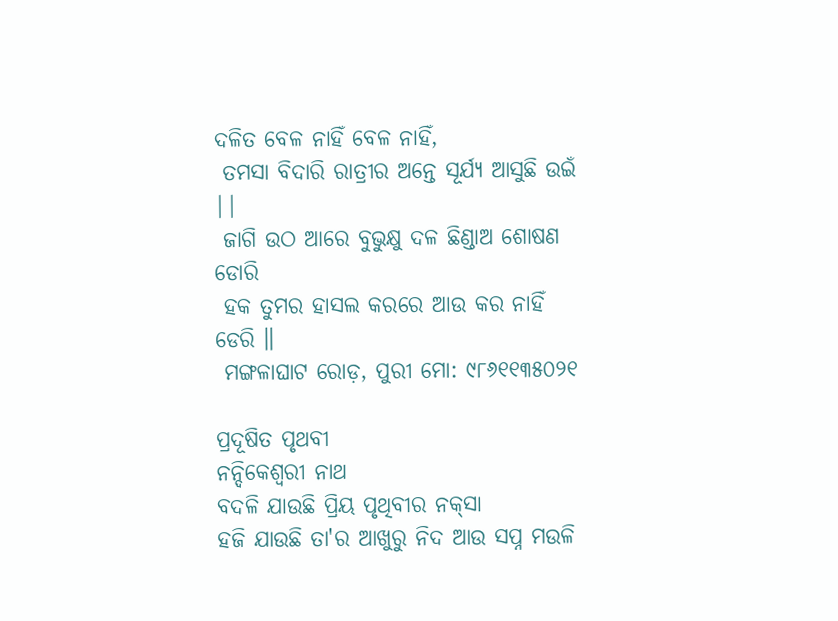ଦଳିତ ବେଳ ନାହିଁ ବେଳ ନାହିଁ,
 ତମସା ବିଦାରି ରାତ୍ରୀର ଅନ୍ତେ ସୂର୍ଯ୍ୟ ଆସୁଛି ଉଇଁ ||
 ଜାଗି ଉଠ ଆରେ ବୁଭୁକ୍ଷୁ ଦଳ ଛିଣ୍ଡାଅ ଶୋଷଣ ଡୋରି
 ହକ ତୁମର ହାସଲ କରରେ ଆଉ କର ନାହିଁ ଡେରି ॥
 ମଙ୍ଗଳାଘାଟ ରୋଡ଼, ପୁରୀ ମୋ: ୯୮୬୧୧୩୫୦୨୧

ପ୍ରଦୂଷିତ ପୃଥବୀ
ନନ୍ଦିକେଶ୍ବରୀ ନାଥ
ବଦଳି ଯାଉଛି ପ୍ରିୟ ପୃଥିବୀର ନକ୍‌ସା
ହଜି ଯାଉଛି ତା'ର ଆଖୁରୁ ନିଦ ଆଉ ସପ୍ନ ମଉଳି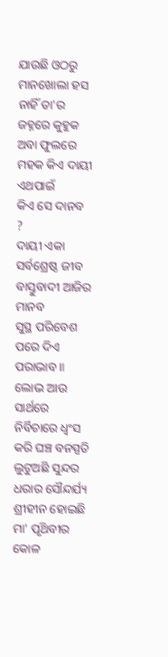ଯାଉଛି ଓଠରୁ ମାନଖୋଲା ହସ ନାହିଁ ତା'ର ଜହ୍ନରେ କୁହୁକ ଅବା ଫୁଲରେ ମହକ କିଏ ଦାୟୀ ଏଥପାଇଁ
କିଏ ସେ ଦାନବ ?
ଦାୟୀ ଏକା ସର୍ବଶ୍ରେଷ୍ଠ ଜୀବ
ବାସ୍ତୁବାଦୀ ଆଜିର ମାନବ
ସୁସ୍ଥ ପରିବେଶ ପରେ ଦିଏ ପରାଭାବ ॥
ଲୋଭ ଆଉ ସାର୍ଥରେ
ନିର୍ବିଚାରେ ଧ୍ଵଂସ କରି ଘଞ୍ଚ ବନସ୍ପତି
ଲୁଟୁଅଛି ସୁନ୍ଦର ଧରାର ସୌନ୍ଦର୍ଯ୍ୟ ଶ୍ରୀହୀନ ହୋଇଛି ମା' ପୃଥ‌ିବୀର କୋଳ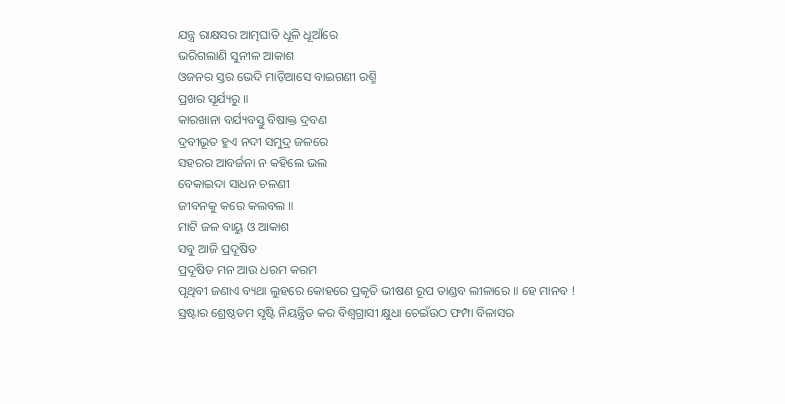ଯନ୍ତ୍ର ରାକ୍ଷସର ଆତ୍ମଘାତି ଧୂଳି ଧୂଆଁରେ
ଭରିଗଲାଣି ସୁନୀଳ ଆକାଶ
ଓଜନର ସ୍ତର ଭେଦି ମାଡ଼ିଆସେ ବାଇଗଣୀ ରଶ୍ମି
ପ୍ରଖର ସୂର୍ଯ୍ୟରୁ ॥
କାରଖାନା ବର୍ଯ୍ୟବସ୍ତୁ ବିଷାକ୍ତ ଦ୍ରବଣ
ଦ୍ରବୀଭୂତ ହୁଏ ନଦୀ ସମୁଦ୍ର ଜଳରେ
ସହରର ଆବର୍ଜନା ନ କହିଲେ ଭଲ
ବେକାଇଦା ସାଧନ ଚଳଣୀ
ଜୀବନକୁ କରେ କଲବଲ ॥
ମାଟି ଜଳ ବାୟୁ ଓ ଆକାଶ
ସବୁ ଆଜି ପ୍ରଦୂଷିତ
ପ୍ରଦୂଷିତ ମନ ଆଉ ଧରମ କରମ
ପୃଥିବୀ ଜଣାଏ ବ୍ୟଥା ଲୁହରେ କୋହରେ ପ୍ରକୃତି ଭୀଷଣ ରୂପ ତାଣ୍ଡବ ଲୀଳାରେ ॥ ହେ ମାନବ ! ସ୍ରଷ୍ଟାର ଶ୍ରେଷ୍ଠତମ ସୃଷ୍ଟି ନିୟନ୍ତ୍ରିତ କର ବିଶ୍ବଗ୍ରାସୀ କ୍ଷୁଧା ଚେଇଁଉଠ ଫମ୍ପା ବିଳାସର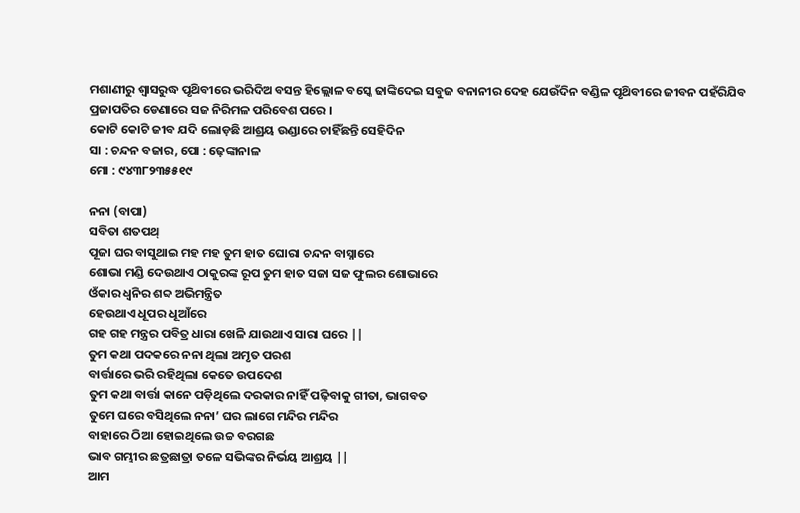ମଶାଣୀରୁ ଶ୍ଵାସରୁଦ୍ଧ ପୃଥ‌ିବୀରେ ଭରିଦିଅ ବସନ୍ତ ହିଲ୍ଲୋଳ ବସ୍କେ ଢାଙ୍କିଦେଇ ସବୁଜ ବନାନୀର ଦେହ ଯେଉଁଦିନ ବଣ୍ଡିଳ ପୃଥ‌ିବୀରେ ଜୀବନ ପହଁରିଯିବ ପ୍ରଜାପତିର ଡେଣାରେ ସଜ ନିରିମଳ ପରିବେଶ ପରେ ।
କୋଟି କୋଟି ଜୀବ ଯଦି ଲୋଡ଼ଛି ଆଶ୍ରୟ ଉଣ୍ଡାରେ ଚାହିଁଛନ୍ତି ସେହିଦିନ
ସା : ଚନ୍ଦନ ବଜାର, ପୋ : ଢ଼େଙ୍କାନାଳ
ମୋ : ୯୪୩୮୨୩୫୫୧୯

ନନା (ବାପା)
ସବିତା ଶତପଥ୍
ପୂଜା ଘର ବାସୁଥାଇ ମହ ମହ ତୁମ ହାତ ଘୋରା ଚନ୍ଦନ ବାସ୍ନାରେ
ଶୋଭା ମଣ୍ଡି ଦେଉଥାଏ ଠାକୁରଙ୍କ ରୂପ ତୁମ ହାତ ସଜା ସଜ ଫୁଲର ଶୋଭାରେ
ଓଁକାର ଧ୍ଵନିର ଶବ୍ଦ ଅଭିମନ୍ତ୍ରିତ
ହେଉଥାଏ ଧୂପର ଧୂଆଁରେ
ଗହ ଗହ ମନ୍ତ୍ରର ପବିତ୍ର ଧାରା ଖେଳି ଯାଉଥାଏ ସାରା ଘରେ ||
ତୁମ କଥା ପଦକରେ ନନା ଥିଲା ଅମୃତ ପରଶ
ବାର୍ତ୍ତାରେ ଭରି ରହିଥିଲା କେତେ ଉପଦେଶ
ତୁମ କଥା ବାର୍ତ୍ତା କାନେ ପଡ଼ିଥିଲେ ଦରକାର ନାହିଁ ପଢ଼ିବାକୁ ଗୀତା, ଭାଗବତ
ତୁମେ ଘରେ ବସିଥିଲେ ନନା’ ଘର ଲାଗେ ମନ୍ଦିର ମନ୍ଦିର
ବାହାରେ ଠିଆ ହୋଇଥିଲେ ଉଚ୍ଚ ବରଗଛ
ଭାବ ଗମ୍ଭୀର ଛତ୍ରଛାତ୍ରା ତଳେ ସଭିଙ୍କର ନିର୍ଭୟ ଆଶ୍ରୟ ||
ଆମ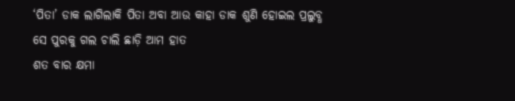‘ପିତା’ ଡାକ ଲାଗିଲାକି ପିତା ଅବା ଆଉ କାହା ଡାକ ଶୁଣି ହୋଇଲ ପ୍ରଲୁବ୍ଧ
ସେ ପୁରକୁ ଗଲ ଚାଲି ଛାଡ଼ି ଆମ ହାତ
ଶତ ବାର କ୍ଷମା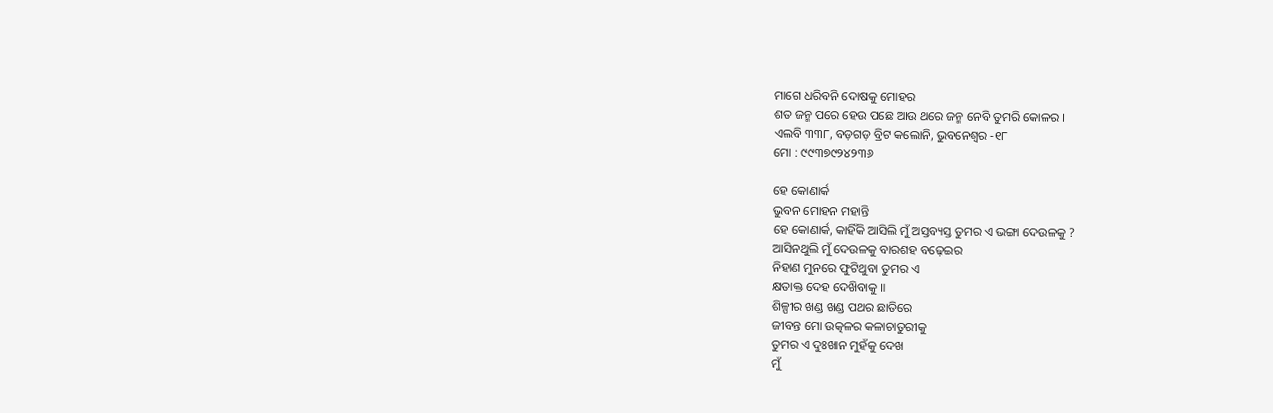ମାଗେ ଧରିବନି ଦୋଷକୁ ମୋହର
ଶତ ଜନ୍ମ ପରେ ହେଉ ପଛେ ଆଉ ଥରେ ଜନ୍ମ ନେବି ତୁମରି କୋଳର ।
ଏଲବି ୩୩୮, ବଡ଼ଗଡ଼ ବ୍ରିଟ କଲୋନି, ଭୁବନେଶ୍ଵର -୧୮
ମୋ : ୯୯୩୭୯୨୪୨୩୬

ହେ କୋଣାର୍କ
ଭୁବନ ମୋହନ ମହାନ୍ତି
ହେ କୋଣାର୍କ, କାହିଁକି ଆସିଲି ମୁଁ ଅସ୍ତବ୍ୟସ୍ତ ତୁମର ଏ ଭଙ୍ଗା ଦେଉଳକୁ ?
ଆସିନଥୁଲି ମୁଁ ଦେଉଳକୁ ବାରଶହ ବଢ଼େଇର
ନିହାଣ ମୁନରେ ଫୁଟିଥୁବା ତୁମର ଏ
କ୍ଷତାକ୍ତ ଦେହ ଦେଖ‌ିବାକୁ ॥
ଶିଳ୍ପୀର ଖଣ୍ଡ ଖଣ୍ଡ ପଥର ଛାତିରେ
ଜୀବନ୍ତ ମୋ ଉତ୍କଳର କଳାଚାତୁରୀକୁ
ତୁମର ଏ ଦୁଃଖାନ ମୁହଁକୁ ଦେଖ
ମୁଁ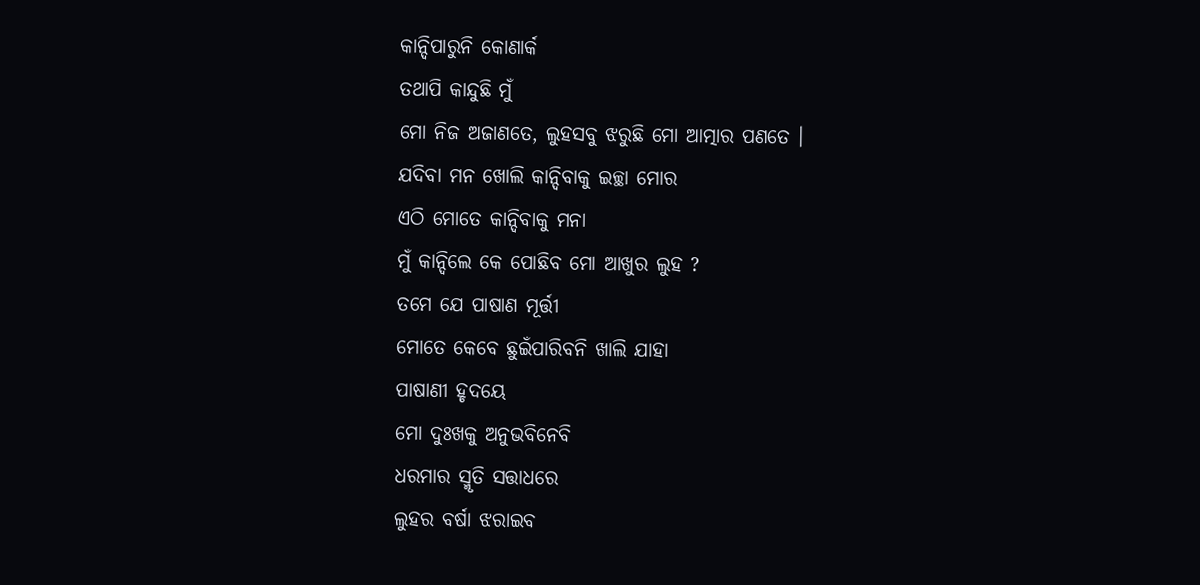କାନ୍ଦିପାରୁନି କୋଣାର୍କ
ତଥାପି କାନ୍ଦୁଛି ମୁଁ
ମୋ ନିଜ ଅଜାଣତେ, ଲୁହସବୁ ଝରୁଛି ମୋ ଆତ୍ମାର ପଣତେ ।
ଯଦିବା ମନ ଖୋଲି କାନ୍ଦିବାକୁ ଇଚ୍ଛା ମୋର
ଏଠି ମୋତେ କାନ୍ଦିବାକୁ ମନା
ମୁଁ କାନ୍ଦିଲେ କେ ପୋଛିବ ମୋ ଆଖୁର ଲୁହ ?
ତମେ ଯେ ପାଷାଣ ମୂର୍ତ୍ତୀ
ମୋତେ କେବେ ଛୁଇଁପାରିବନି ଖାଲି ଯାହା
ପାଷାଣୀ ହୃଦୟେ
ମୋ ଦୁଃଖକୁ ଅନୁଭବିନେବି
ଧରମାର ସ୍ମୃତି ସତ୍ତାଧରେ
ଲୁହର ବର୍ଷା ଝରାଇବ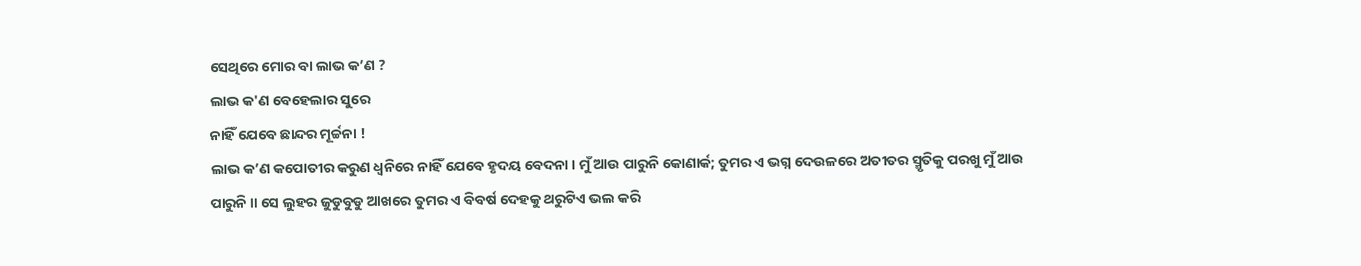ସେଥିରେ ମୋର ବା ଲାଭ କ’ଣ ?
ଲାଭ କ'ଣ ବେହେଲାର ସୁରେ
ନାହିଁ ଯେବେ ଛାନ୍ଦର ମୂର୍ଚ୍ଚନା !
ଲାଭ କ’ଣ କପୋତୀର କରୁଣ ଧ୍ଵନିରେ ନାହିଁ ଯେବେ ହୃଦୟ ବେଦନା । ମୁଁ ଆଉ ପାରୁନି କୋଣାର୍କ; ତୁମର ଏ ଭଗ୍ନ ଦେଉଳରେ ଅତୀତର ସ୍ମୃତିକୁ ପରଖୁ ମୁଁ ଆଉ ପାରୁନି ॥ ସେ ଲୁହର ଜୁଡୁବୁଡୁ ଆଖରେ ତୁମର ଏ ବିବର୍ଷ ଦେହକୁ ଥରୁଟିଏ ଭଲ କରି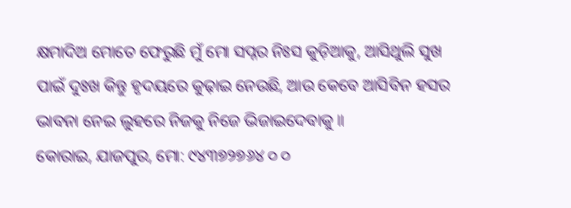କ୍ଷମାଦିଅ ମୋତେ ଫେରୁଛି ମୁଁ ମୋ ସପ୍ନର ନିଃସ କୁଡ଼ିଆକୁ, ଆସିଥୁଲି ସୁଖ ପାଇଁ ଦୁଃଖ କିନ୍ତୁ ହୃଦୟରେ କୁଢ଼ାଇ ନେଉଛି, ଆଉ କେବେ ଆସିବିନ ହସର ଭାବନା ନେଇ ଲୁହରେ ନିଜକୁ ନିଜେ ଭିଜାଇଦେବାକୁ ॥
କୋରାଇ, ଯାଜପୁର, ମୋ: ୯୪୩୭୨୭୬୪ ୦ ୦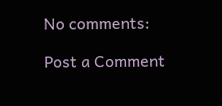No comments:

Post a Comment